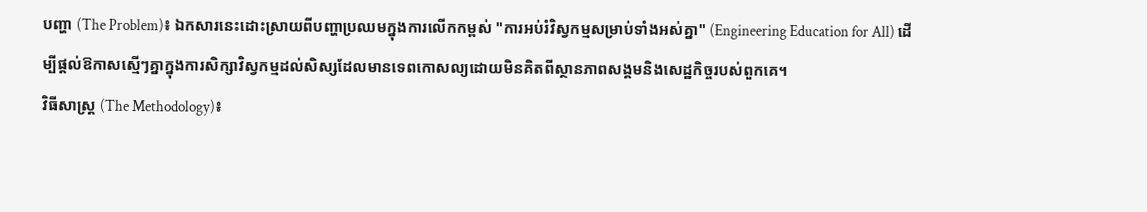បញ្ហា (The Problem)៖ ឯកសារនេះដោះស្រាយពីបញ្ហាប្រឈមក្នុងការលើកកម្ពស់ "ការអប់រំវិស្វកម្មសម្រាប់ទាំងអស់គ្នា" (Engineering Education for All) ដើម្បីផ្តល់ឱកាសស្មើៗគ្នាក្នុងការសិក្សាវិស្វកម្មដល់សិស្សដែលមានទេពកោសល្យដោយមិនគិតពីស្ថានភាពសង្គមនិងសេដ្ឋកិច្ចរបស់ពួកគេ។
វិធីសាស្ត្រ (The Methodology)៖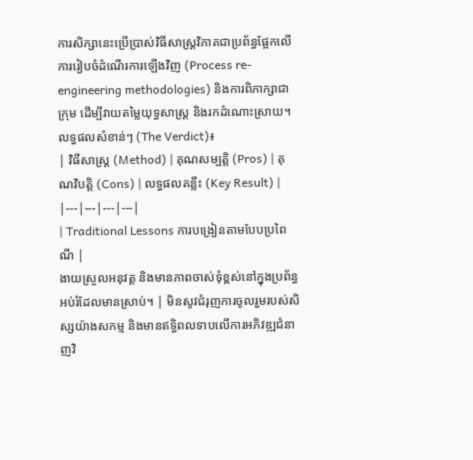ការសិក្សានេះប្រើប្រាស់វិធីសាស្ត្រវិភាគជាប្រព័ន្ធផ្អែកលើការរៀបចំដំណើរការឡើងវិញ (Process re-engineering methodologies) និងការពិភាក្សាជាក្រុម ដើម្បីវាយតម្លៃយុទ្ធសាស្ត្រ និងរកដំណោះស្រាយ។
លទ្ធផលសំខាន់ៗ (The Verdict)៖
| វិធីសាស្ត្រ (Method) | គុណសម្បត្តិ (Pros) | គុណវិបត្តិ (Cons) | លទ្ធផលគន្លឹះ (Key Result) |
|---|---|---|---|
| Traditional Lessons ការបង្រៀនតាមបែបប្រពៃណី |
ងាយស្រួលអនុវត្ត និងមានភាពចាស់ទុំខ្ពស់នៅក្នុងប្រព័ន្ធអប់រំដែលមានស្រាប់។ | មិនសូវជំរុញការចូលរួមរបស់សិស្សយ៉ាងសកម្ម និងមានឥទ្ធិពលទាបលើការអភិវឌ្ឍជំនាញវិ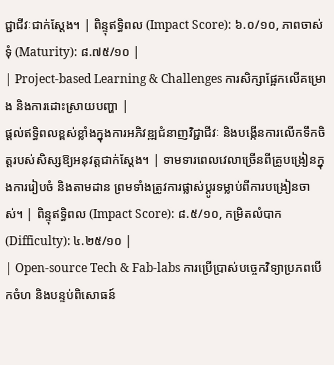ជ្ជាជីវៈជាក់ស្តែង។ | ពិន្ទុឥទ្ធិពល (Impact Score): ៦.០/១០, ភាពចាស់ទុំ (Maturity): ៨.៧៥/១០ |
| Project-based Learning & Challenges ការសិក្សាផ្អែកលើគម្រោង និងការដោះស្រាយបញ្ហា |
ផ្តល់ឥទ្ធិពលខ្ពស់ខ្លាំងក្នុងការអភិវឌ្ឍជំនាញវិជ្ជាជីវៈ និងបង្កើនការលើកទឹកចិត្តរបស់សិស្សឱ្យអនុវត្តជាក់ស្តែង។ | ទាមទារពេលវេលាច្រើនពីគ្រូបង្រៀនក្នុងការរៀបចំ និងតាមដាន ព្រមទាំងត្រូវការផ្លាស់ប្តូរទម្លាប់ពីការបង្រៀនចាស់។ | ពិន្ទុឥទ្ធិពល (Impact Score): ៨.៥/១០, កម្រិតលំបាក (Difficulty): ៤.២៥/១០ |
| Open-source Tech & Fab-labs ការប្រើប្រាស់បច្ចេកវិទ្យាប្រភពបើកចំហ និងបន្ទប់ពិសោធន៍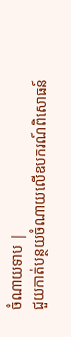ចំណាយទាប |
ជួយកាត់បន្ថយចំណាយលើឧបករណ៍ពិសោធន៍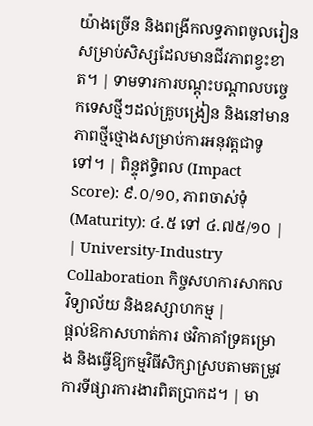យ៉ាងច្រើន និងពង្រីកលទ្ធភាពចូលរៀនសម្រាប់សិស្សដែលមានជីវភាពខ្វះខាត។ | ទាមទារការបណ្តុះបណ្តាលបច្ចេកទេសថ្មីៗដល់គ្រូបង្រៀន និងនៅមានភាពថ្មីថ្មោងសម្រាប់ការអនុវត្តជាទូទៅ។ | ពិន្ទុឥទ្ធិពល (Impact Score): ៩.០/១០, ភាពចាស់ទុំ (Maturity): ៤.៥ ទៅ ៤.៧៥/១០ |
| University-Industry Collaboration កិច្ចសហការសាកលវិទ្យាល័យ និងឧស្សាហកម្ម |
ផ្តល់ឱកាសហាត់ការ ថវិកាគាំទ្រគម្រោង និងធ្វើឱ្យកម្មវិធីសិក្សាស្របតាមតម្រូវការទីផ្សារការងារពិតប្រាកដ។ | មា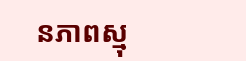នភាពស្មុ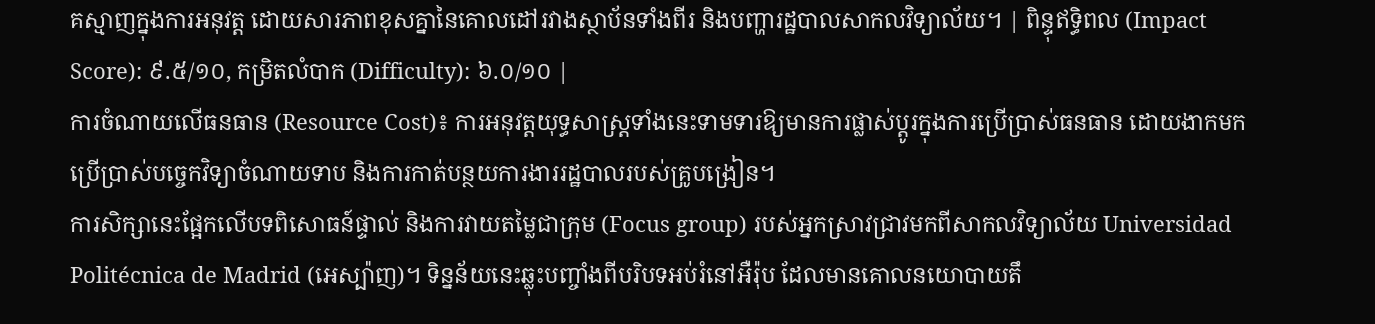គស្មាញក្នុងការអនុវត្ត ដោយសារភាពខុសគ្នានៃគោលដៅរវាងស្ថាប័នទាំងពីរ និងបញ្ហារដ្ឋបាលសាកលវិទ្យាល័យ។ | ពិន្ទុឥទ្ធិពល (Impact Score): ៩.៥/១០, កម្រិតលំបាក (Difficulty): ៦.០/១០ |
ការចំណាយលើធនធាន (Resource Cost)៖ ការអនុវត្តយុទ្ធសាស្ត្រទាំងនេះទាមទារឱ្យមានការផ្លាស់ប្តូរក្នុងការប្រើប្រាស់ធនធាន ដោយងាកមកប្រើប្រាស់បច្ចេកវិទ្យាចំណាយទាប និងការកាត់បន្ថយការងាររដ្ឋបាលរបស់គ្រូបង្រៀន។
ការសិក្សានេះផ្អែកលើបទពិសោធន៍ផ្ទាល់ និងការវាយតម្លៃជាក្រុម (Focus group) របស់អ្នកស្រាវជ្រាវមកពីសាកលវិទ្យាល័យ Universidad Politécnica de Madrid (អេស្ប៉ាញ)។ ទិន្នន័យនេះឆ្លុះបញ្ចាំងពីបរិបទអប់រំនៅអឺរ៉ុប ដែលមានគោលនយោបាយតឹ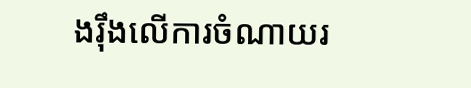ងរ៉ឹងលើការចំណាយរ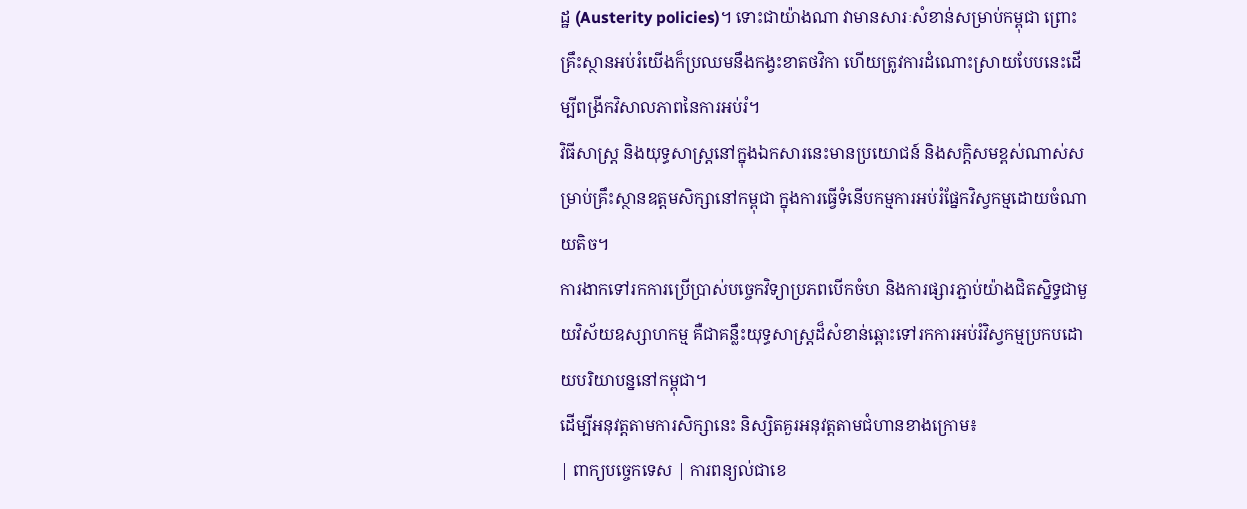ដ្ឋ (Austerity policies)។ ទោះជាយ៉ាងណា វាមានសារៈសំខាន់សម្រាប់កម្ពុជា ព្រោះគ្រឹះស្ថានអប់រំយើងក៏ប្រឈមនឹងកង្វះខាតថវិកា ហើយត្រូវការដំណោះស្រាយបែបនេះដើម្បីពង្រីកវិសាលភាពនៃការអប់រំ។
វិធីសាស្ត្រ និងយុទ្ធសាស្ត្រនៅក្នុងឯកសារនេះមានប្រយោជន៍ និងសក្តិសមខ្ពស់ណាស់សម្រាប់គ្រឹះស្ថានឧត្តមសិក្សានៅកម្ពុជា ក្នុងការធ្វើទំនើបកម្មការអប់រំផ្នែកវិស្វកម្មដោយចំណាយតិច។
ការងាកទៅរកការប្រើប្រាស់បច្ចេកវិទ្យាប្រភពបើកចំហ និងការផ្សារភ្ជាប់យ៉ាងជិតស្និទ្ធជាមួយវិស័យឧស្សាហកម្ម គឺជាគន្លឹះយុទ្ធសាស្ត្រដ៏សំខាន់ឆ្ពោះទៅរកការអប់រំវិស្វកម្មប្រកបដោយបរិយាបន្ននៅកម្ពុជា។
ដើម្បីអនុវត្តតាមការសិក្សានេះ និស្សិតគួរអនុវត្តតាមជំហានខាងក្រោម៖
| ពាក្យបច្ចេកទេស | ការពន្យល់ជាខេ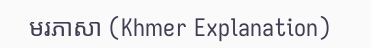មរភាសា (Khmer Explanation)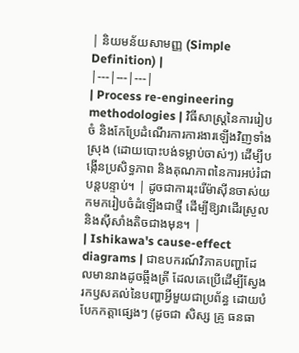| និយមន័យសាមញ្ញ (Simple Definition) |
|---|---|---|
| Process re-engineering methodologies | វិធីសាស្ត្រនៃការរៀបចំ និងកែប្រែដំណើរការការងារឡើងវិញទាំងស្រុង (ដោយបោះបង់ទម្លាប់ចាស់ៗ) ដើម្បីបង្កើនប្រសិទ្ធភាព និងគុណភាពនៃការអប់រំជាបន្តបន្ទាប់។ | ដូចជាការរុះរើម៉ាស៊ីនចាស់យកមករៀបចំដំឡើងជាថ្មី ដើម្បីឱ្យវាដើរស្រួលនិងស៊ីសាំងតិចជាងមុន។ |
| Ishikawa's cause-effect diagrams | ជាឧបករណ៍វិភាគបញ្ហាដែលមានរាងដូចឆ្អឹងត្រី ដែលគេប្រើដើម្បីស្វែងរកឫសគល់នៃបញ្ហាអ្វីមួយជាប្រព័ន្ធ ដោយបំបែកកត្តាផ្សេងៗ (ដូចជា សិស្ស គ្រូ ធនធា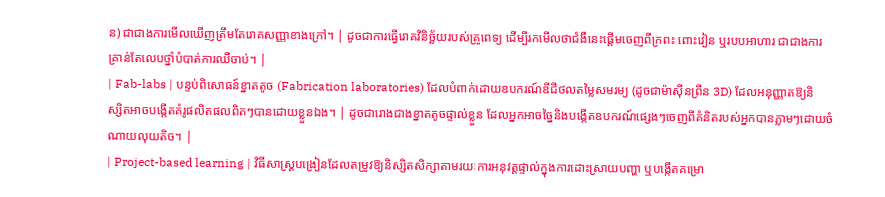ន) ជាជាងការមើលឃើញត្រឹមតែរោគសញ្ញាខាងក្រៅ។ | ដូចជាការធ្វើរោគវិនិច្ឆ័យរបស់គ្រូពេទ្យ ដើម្បីរកមើលថាជំងឺនេះផ្តើមចេញពីក្រពះ ពោះវៀន ឬរបបអាហារ ជាជាងការគ្រាន់តែលេបថ្នាំបំបាត់ការឈឺចាប់។ |
| Fab-labs | បន្ទប់ពិសោធន៍ខ្នាតតូច (Fabrication laboratories) ដែលបំពាក់ដោយឧបករណ៍ឌីជីថលតម្លៃសមរម្យ (ដូចជាម៉ាស៊ីនព្រីន 3D) ដែលអនុញ្ញាតឱ្យនិស្សិតអាចបង្កើតគំរូផលិតផលពិតៗបានដោយខ្លួនឯង។ | ដូចជារោងជាងខ្នាតតូចផ្ទាល់ខ្លួន ដែលអ្នកអាចច្នៃនិងបង្កើតឧបករណ៍ផ្សេងៗចេញពីគំនិតរបស់អ្នកបានភ្លាមៗដោយចំណាយលុយតិច។ |
| Project-based learning | វិធីសាស្ត្របង្រៀនដែលតម្រូវឱ្យនិស្សិតសិក្សាតាមរយៈការអនុវត្តផ្ទាល់ក្នុងការដោះស្រាយបញ្ហា ឬបង្កើតគម្រោ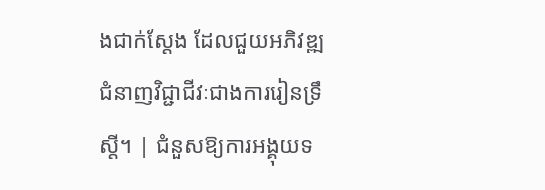ងជាក់ស្តែង ដែលជួយអភិវឌ្ឍជំនាញវិជ្ជាជីវៈជាងការរៀនទ្រឹស្តី។ | ជំនួសឱ្យការអង្គុយទ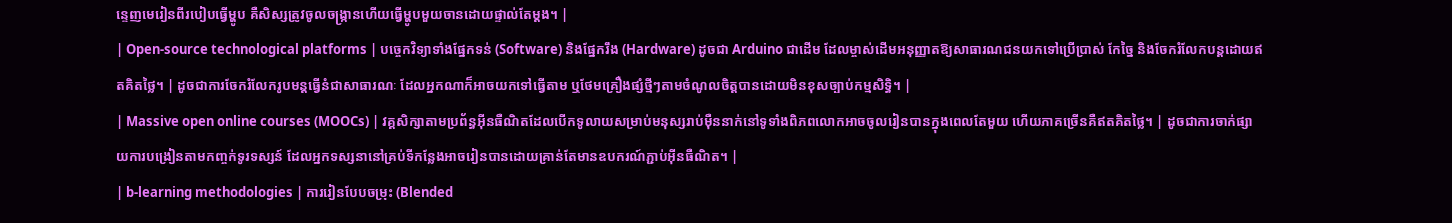ន្ទេញមេរៀនពីរបៀបធ្វើម្ហូប គឺសិស្សត្រូវចូលចង្ក្រានហើយធ្វើម្ហូបមួយចានដោយផ្ទាល់តែម្តង។ |
| Open-source technological platforms | បច្ចេកវិទ្យាទាំងផ្នែកទន់ (Software) និងផ្នែករឹង (Hardware) ដូចជា Arduino ជាដើម ដែលម្ចាស់ដើមអនុញ្ញាតឱ្យសាធារណជនយកទៅប្រើប្រាស់ កែច្នៃ និងចែករំលែកបន្តដោយឥតគិតថ្លៃ។ | ដូចជាការចែករំលែករូបមន្តធ្វើនំជាសាធារណៈ ដែលអ្នកណាក៏អាចយកទៅធ្វើតាម ឬថែមគ្រឿងផ្សំថ្មីៗតាមចំណូលចិត្តបានដោយមិនខុសច្បាប់កម្មសិទ្ធិ។ |
| Massive open online courses (MOOCs) | វគ្គសិក្សាតាមប្រព័ន្ធអ៊ីនធឺណិតដែលបើកទូលាយសម្រាប់មនុស្សរាប់ម៉ឺននាក់នៅទូទាំងពិភពលោកអាចចូលរៀនបានក្នុងពេលតែមួយ ហើយភាគច្រើនគឺឥតគិតថ្លៃ។ | ដូចជាការចាក់ផ្សាយការបង្រៀនតាមកញ្ចក់ទូរទស្សន៍ ដែលអ្នកទស្សនានៅគ្រប់ទីកន្លែងអាចរៀនបានដោយគ្រាន់តែមានឧបករណ៍ភ្ជាប់អ៊ីនធឺណិត។ |
| b-learning methodologies | ការរៀនបែបចម្រុះ (Blended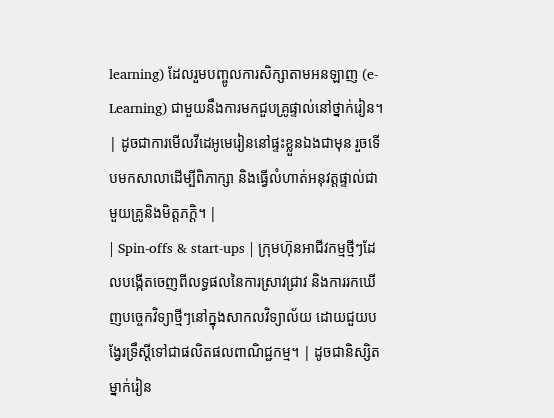learning) ដែលរួមបញ្ចូលការសិក្សាតាមអនឡាញ (e-Learning) ជាមួយនឹងការមកជួបគ្រូផ្ទាល់នៅថ្នាក់រៀន។ | ដូចជាការមើលវីដេអូមេរៀននៅផ្ទះខ្លួនឯងជាមុន រួចទើបមកសាលាដើម្បីពិភាក្សា និងធ្វើលំហាត់អនុវត្តផ្ទាល់ជាមួយគ្រូនិងមិត្តភក្តិ។ |
| Spin-offs & start-ups | ក្រុមហ៊ុនអាជីវកម្មថ្មីៗដែលបង្កើតចេញពីលទ្ធផលនៃការស្រាវជ្រាវ និងការរកឃើញបច្ចេកវិទ្យាថ្មីៗនៅក្នុងសាកលវិទ្យាល័យ ដោយជួយបង្វែរទ្រឹស្តីទៅជាផលិតផលពាណិជ្ជកម្ម។ | ដូចជានិស្សិតម្នាក់រៀន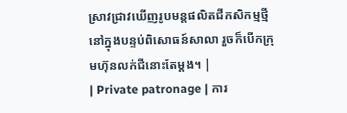ស្រាវជ្រាវឃើញរូបមន្តផលិតជីកសិកម្មថ្មីនៅក្នុងបន្ទប់ពិសោធន៍សាលា រួចក៏បើកក្រុមហ៊ុនលក់ជីនោះតែម្តង។ |
| Private patronage | ការ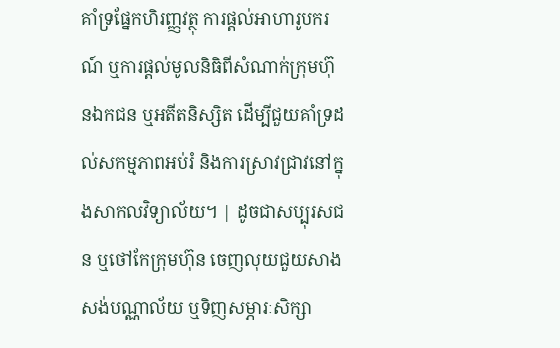គាំទ្រផ្នែកហិរញ្ញវត្ថុ ការផ្តល់អាហារូបករណ៍ ឬការផ្តល់មូលនិធិពីសំណាក់ក្រុមហ៊ុនឯកជន ឬអតីតនិស្សិត ដើម្បីជួយគាំទ្រដល់សកម្មភាពអប់រំ និងការស្រាវជ្រាវនៅក្នុងសាកលវិទ្យាល័យ។ | ដូចជាសប្បុរសជន ឬថៅកែក្រុមហ៊ុន ចេញលុយជួយសាងសង់បណ្ណាល័យ ឬទិញសម្ភារៈសិក្សា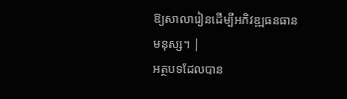ឱ្យសាលារៀនដើម្បីអភិវឌ្ឍធនធានមនុស្ស។ |
អត្ថបទដែលបាន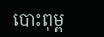បោះពុម្ព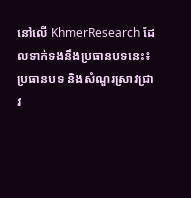នៅលើ KhmerResearch ដែលទាក់ទងនឹងប្រធានបទនេះ៖
ប្រធានបទ និងសំណួរស្រាវជ្រាវ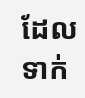ដែលទាក់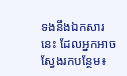ទងនឹងឯកសារនេះ ដែលអ្នកអាចស្វែងរកបន្ថែម៖